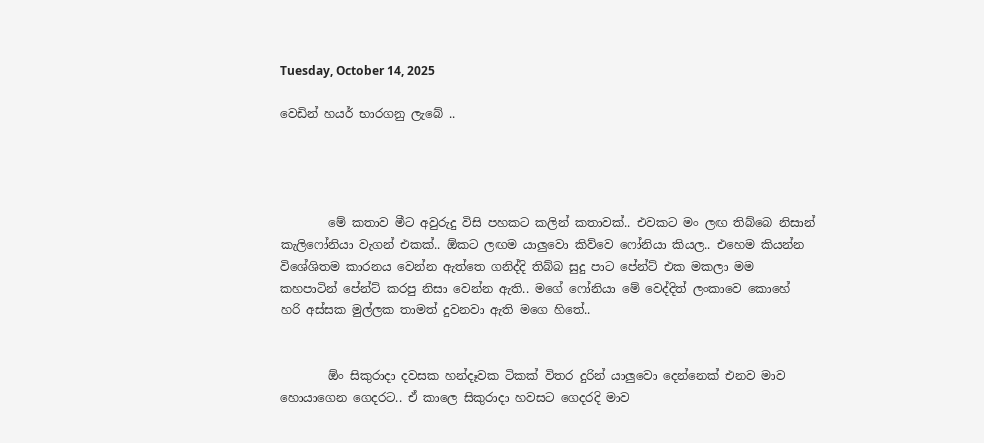Tuesday, October 14, 2025

වෙඩින් හයර් භාරගනු ලැබේ ..




        මේ කතාව මීට අවුරුදු විසි පහකට කලින් කතාවක්.. එවකට මං ලඟ තිබ්බෙ නිසාන් කැලිෆෝනියා වැගන් එකක්.. ඕකට ලඟම යාලුවො කිව්වෙ ෆෝනියා කියල.. එහෙම කියන්න විශේශිතම කාරනය වෙන්න ඇත්තෙ ගනිද්දි තිබ්බ සුදු පාට පේන්ට් එක මකලා මම කහපාටින් පේන්ට් කරපු නිසා වෙන්න ඇති.. මගේ ෆෝනියා මේ වෙද්දිත් ලංකාවෙ කොහේ හරි අස්සක මුල්ලක තාමත් දුවනවා ඇති මගෙ හිතේ..


        ඕං සිකුරාදා දවසක හන්දෑවක ටිකක් විතර දුරින් යාලුවො දෙන්නෙක් එනව මාව හොයාගෙන ගෙදරට.. ඒ කාලෙ සිකුරාදා හවසට ගෙදරදි මාව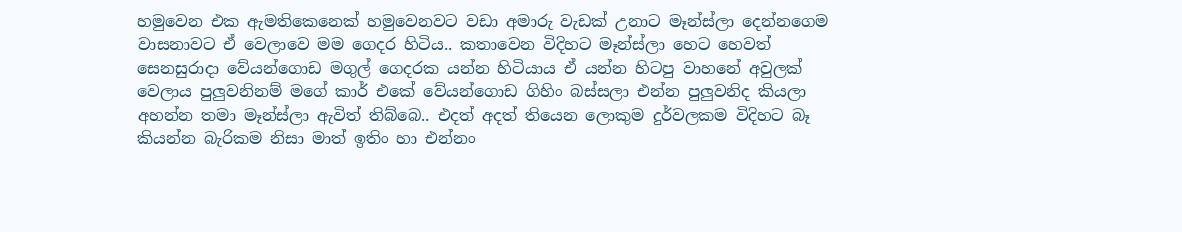හමුවෙන එක ඇමතිකෙනෙක් හමුවෙනවට වඩා අමාරු වැඩක් උනාට මෑන්ස්ලා දෙන්නගෙම වාසනාවට ඒ වෙලාවෙ මම ගෙදර හිටිය.. කතාවෙන විදිහට මෑන්ස්ලා හෙට හෙවත් සෙනසුරාදා වේයන්ගොඩ මගුල් ගෙදරක යන්න හිටියාය ඒ යන්න හිටපු වාහනේ අවුලක් වෙලාය පුලුවනිනම් මගේ කාර් එකේ වේයන්ගොඩ ගිහිං බස්සලා එන්න පුලුවනිද කියලා අහන්න තමා මෑන්ස්ලා ඇවිත් තිබ්බෙ.. එදත් අදත් තියෙන ලොකුම දුර්වලකම විදිහට බෑ කියන්න බැරිකම නිසා මාත් ඉතිං හා එන්නං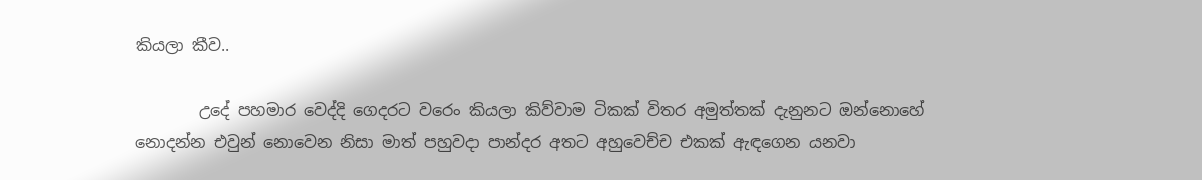කියලා කීව..

        උදේ පහමාර වෙද්දි ගෙදරට වරෙං කියලා කිව්වාම ටිකක් විතර අමුත්තක් දැනුනට ඔන්නොහේ නොදන්න එවුන් නොවෙන නිසා මාත් පහුවදා පාන්දර අතට අහුවෙච්ච එකක් ඇඳගෙන යනවා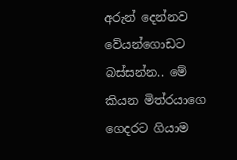අරුන් දෙන්නව වේයන්ගොඩට බස්සන්න.. මේ කියන මිත්රයාගෙ ගෙදරට ගියාම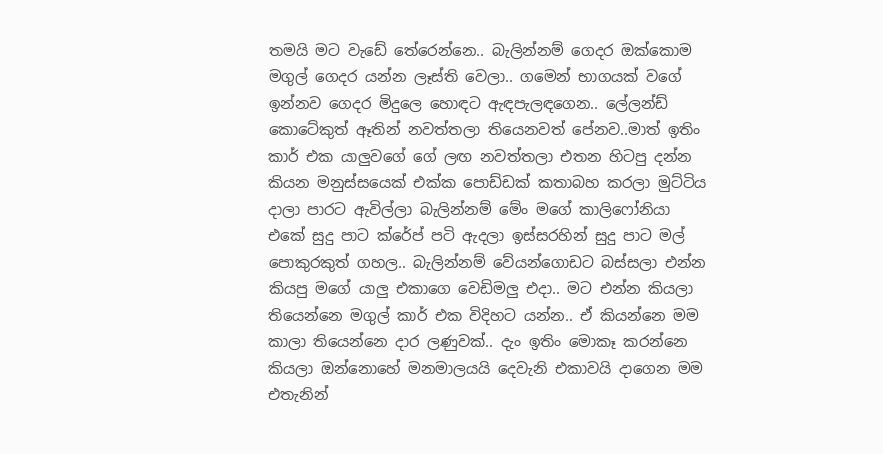තමයි මට වැඩේ තේරෙන්නෙ.. බැලින්නම් ගෙදර ඔක්කොම මගුල් ගෙදර යන්න ලෑස්ති වෙලා.. ගමෙන් භාගයක් වගේ ඉන්නව ගෙදර මිදුලෙ හොඳට ඇඳපැලඳගෙන.. ලේලන්ඩ් කොටේකුත් ඈතින් නවත්තලා තියෙනවත් පේනව..මාත් ඉතිං කාර් එක යාලුවගේ ගේ ලඟ නවත්තලා එතන හිටපු දන්න කියන මනුස්සයෙක් එක්ක පොඩ්ඩක් කතාබහ කරලා මුට්ටිය දාලා පාරට ඇවිල්ලා බැලින්නම් මේං මගේ කාලිෆෝනියා එකේ සුදු පාට ක්රේප් පටි ඇදලා ඉස්සරහින් සුදු පාට මල් පොකුරකුත් ගහල.. බැලින්නම් වේයන්ගොඩට බස්සලා එන්න කියපු මගේ යාලු එකාගෙ වෙඩිමලු එදා.. මට එන්න කියලා තියෙන්නෙ මගුල් කාර් එක විදිහට යන්න.. ඒ කියන්නෙ මම කාලා තියෙන්නෙ දාර ලණුවක්.. දැං ඉතිං මොකෑ කරන්නෙ කියලා ඔන්නොහේ මනමාලයයි දෙවැනි එකාවයි දාගෙන මම එතැනින්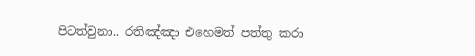පිටත්වුනා.. රතිඤ්ඤා එහෙමත් පත්තු කරා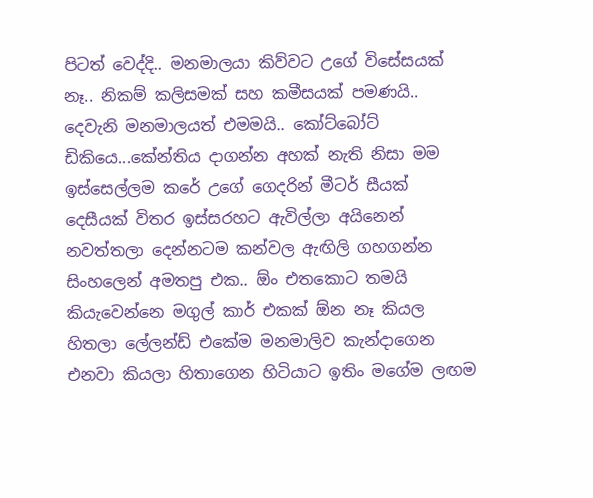පිටත් වෙද්දි.. මනමාලයා කිව්වට උගේ විසේසයක් නෑ.. නිකම් කලිසමක් සහ කමීසයක් පමණයි.. දෙවැනි මනමාලයත් එමමයි.. කෝට්බෝට් ඩිකියෙ...කේන්තිය දාගන්න අහක් නැති නිසා මම ඉස්සෙල්ලම කරේ උගේ ගෙදරින් මීටර් සීයක් දෙසීයක් විතර ඉස්සරහට ඇවිල්ලා අයිනෙන් නවත්තලා දෙන්නටම කන්වල ඇඟිලි ගහගන්න සිංහලෙන් අමතපු එක.. ඕං එතකොට තමයි කියැවෙන්නෙ මගුල් කාර් එකක් ඕන නෑ කියල හිතලා ලේලන්ඩ් එකේම මනමාලිව කැන්දාගෙන එනවා කියලා හිතාගෙන හිටියාට ඉතිං මගේම ලඟම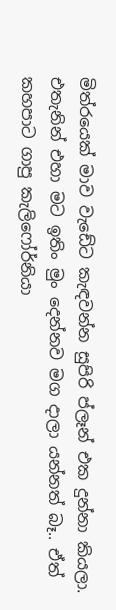මිත්රයෙක් මාව වැඩේට කැඳවන්න සුපිරි ප්ලෑන් එක දුන්නා කියලා. එතැනින් එහා මට ඉතිං මුං දෙන්නව මග දාලා යන්නත් බෑ.. ඒත් කහපාට ගාපු කැලිෆෝර්නියා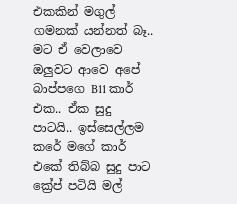එකකින් මගුල් ගමනක් යන්නත් බෑ.. මට ඒ වෙලාවෙ ඔලුවට ආවෙ අපේ බාප්පගෙ B11 කාර් එක.. ඒක සුදු පාටයි.. ඉස්සෙල්ලම කරේ මගේ කාර් එකේ තිබ්බ සුදු පාට ක්‍රේප් පටියි මල්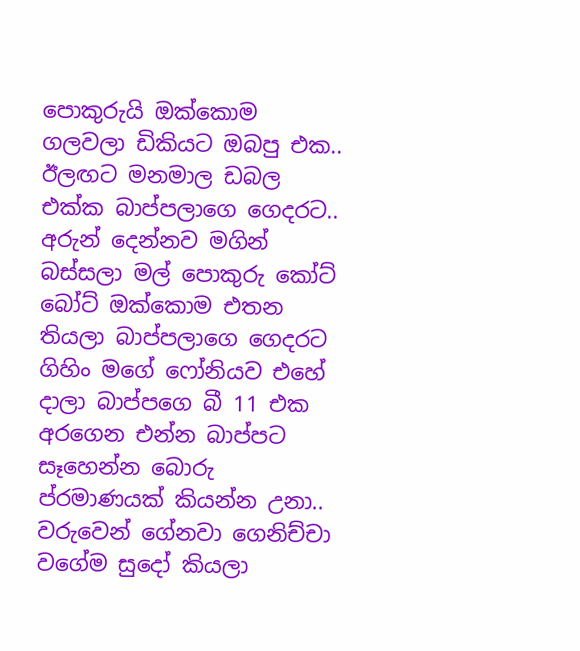පොකුරුයි ඔක්කොම ගලවලා ඩිකියට ඔබපු එක.. ඊලඟට මනමාල ඩබල එක්ක බාප්පලාගෙ ගෙදරට.. අරුන් දෙන්නව මගින් බස්සලා මල් පොකුරු කෝට් බෝට් ඔක්කොම එතන තියලා බාප්පලාගෙ ගෙදරට ගිහිං මගේ ෆෝනියව එහේ දාලා බාප්පගෙ බී 11 එක අරගෙන එන්න බාප්පට සෑහෙන්න බොරු ප්රමාණයක් කියන්න උනා.. වරුවෙන් ගේනවා ගෙනිච්චා වගේම සුදෝ කියලා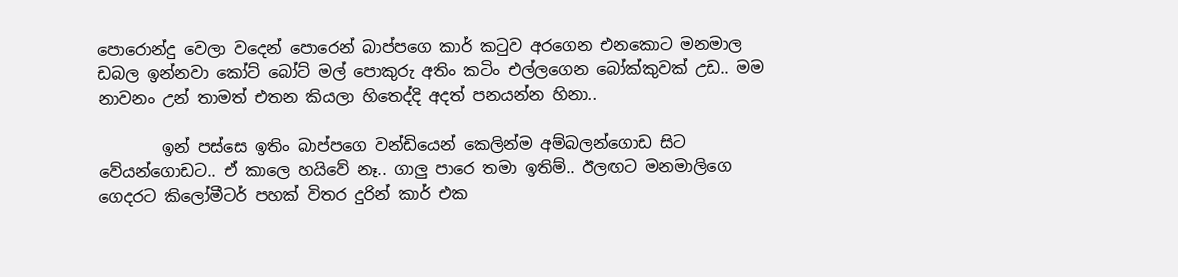පොරොන්දු වෙලා වදෙන් පොරෙන් බාප්පගෙ කාර් කටුව අරගෙන එනකොට මනමාල ඩබල ඉන්නවා කෝට් බෝට් මල් පොකුරු අතිං කටිං එල්ලගෙන බෝක්කුවක් උඩ.. මම නාවනං උන් තාමත් එතන කියලා හිතෙද්දි අදත් පනයන්න හිනා..

        ඉන් පස්සෙ ඉතිං බාප්පගෙ වන්ඩියෙන් කෙලින්ම අම්බලන්ගොඩ සිට වේයන්ගොඩට.. ඒ කාලෙ හයිවේ නෑ.. ගාලු පාරෙ තමා ඉතිම්.. ඊලඟට මනමාලිගෙ ගෙදරට කිලෝමීටර් පහක් විතර දුරින් කාර් එක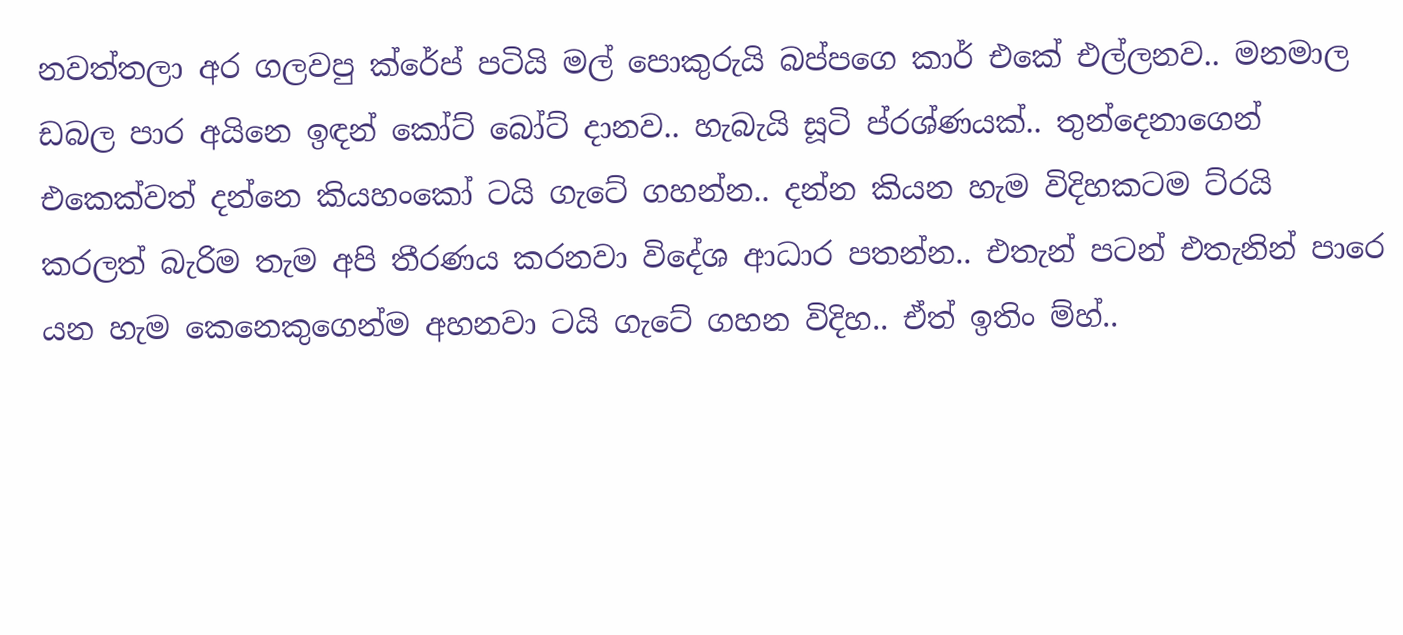නවත්තලා අර ගලවපු ක්රේප් පටියි මල් පොකුරුයි බප්පගෙ කාර් එකේ එල්ලනව.. මනමාල ඩබල පාර අයිනෙ ඉඳන් කෝට් බෝට් දානව.. හැබැයි සූටි ප්රශ්ණයක්.. තුන්දෙනාගෙන් එකෙක්වත් දන්නෙ කියහංකෝ ටයි ගැටේ ගහන්න.. දන්න කියන හැම විදිහකටම ට්රයි කරලත් බැරිම තැම අපි තීරණය කරනවා විදේශ ආධාර පතන්න.. එතැන් පටන් එතැනින් පාරෙ යන හැම කෙනෙකුගෙන්ම අහනවා ටයි ගැටේ ගහන විදිහ.. ඒත් ඉතිං ම්හ්..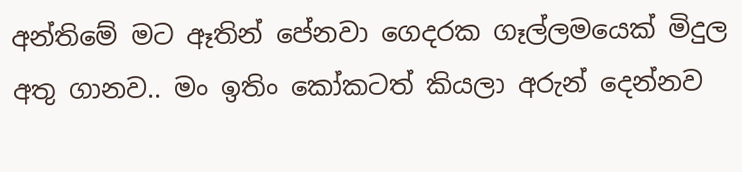අන්තිමේ මට ඈතින් පේනවා ගෙදරක ගෑල්ලමයෙක් මිදුල අතු ගානව.. මං ඉතිං කෝකටත් කියලා අරුන් දෙන්නව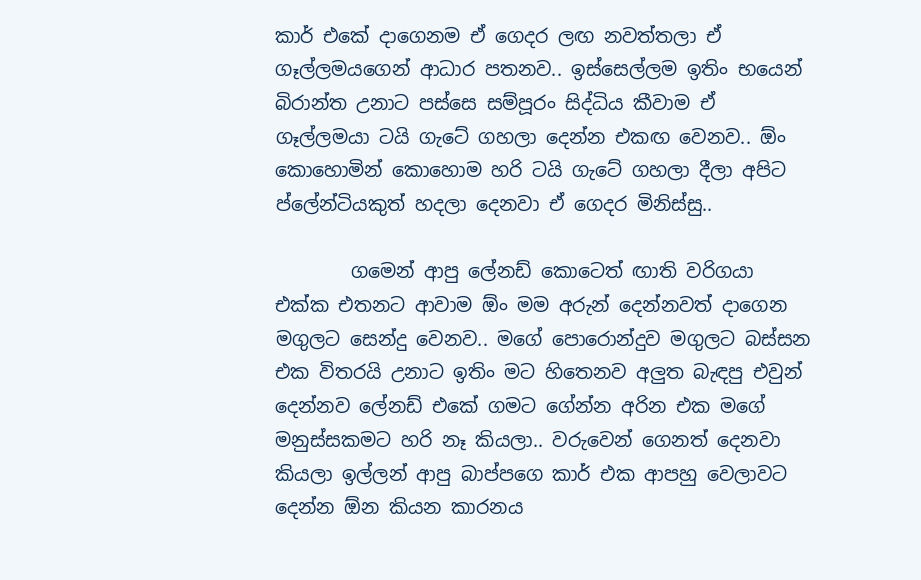කාර් එකේ දාගෙනම ඒ ගෙදර ලඟ නවත්තලා ඒ ගෑල්ලමයගෙන් ආධාර පතනව.. ඉස්සෙල්ලම ඉතිං භයෙන් බිරාන්ත උනාට පස්සෙ සම්පූරං සිද්ධිය කීවාම ඒ ගෑල්ලමයා ටයි ගැටේ ගහලා දෙන්න එකඟ වෙනව.. ඕං කොහොමින් කොහොම හරි ටයි ගැටේ ගහලා දීලා අපිට ප්ලේන්ටියකුත් හදලා දෙනවා ඒ ගෙදර මිනිස්සු..

        ගමෙන් ආපු ලේනඩ් කොටෙත් ඟාති වරිගයා එක්ක එතනට ආවාම ඕං මම අරුන් දෙන්නවත් දාගෙන මගුලට සෙන්දු වෙනව.. මගේ පොරොන්දුව මගුලට බස්සන එක විතරයි උනාට ඉතිං මට හිතෙනව අලුත බැඳපු එවුන් දෙන්නව ලේනඩ් එකේ ගමට ගේන්න අරින එක මගේ මනුස්සකමට හරි නෑ කියලා.. වරුවෙන් ගෙනත් දෙනවා කියලා ඉල්ලන් ආපු බාප්පගෙ කාර් එක ආපහු වෙලාවට දෙන්න ඕන කියන කාරනය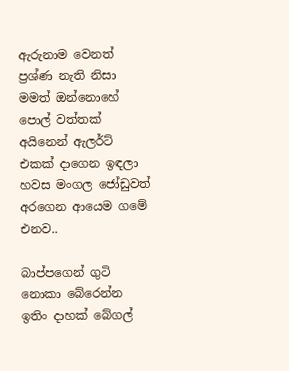ඇරුනාම වෙනත් ප්‍රශ්ණ නැති නිසා මමත් ඔන්නොහේ පොල් වත්තක් අයිනෙන් ඇලර්ට් එකක් දාගෙන ඉඳලා හවස මංගල ජෝඩුවත් අරගෙන ආයෙම ගමේ එනව..

බාප්පගෙන් ගුටි නොකා බේරෙන්න ඉතිං දාහක් බේගල්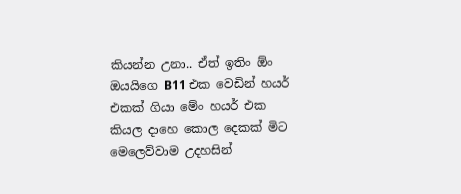කියන්න උනා.. ඒත් ඉතිං ඕං ඔයයිගෙ B11 එක වෙඩින් හයර් එකක් ගියා මේං හයර් එක කියල දාහෙ කොල දෙකක් මිට මෙලෙව්වාම උදහසින්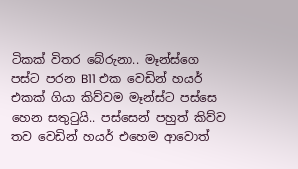ටිකක් විතර බේරුනා.. මෑන්ස්ගෙ පස්ට පරන B11 එක වෙඩින් හයර් එකක් ගියා කිව්වම මෑන්ස්ට පස්සෙ හෙන සතුටුයි.. පස්සෙන් පහුත් කිව්ව තව වෙඩින් හයර් එහෙම ආවොත්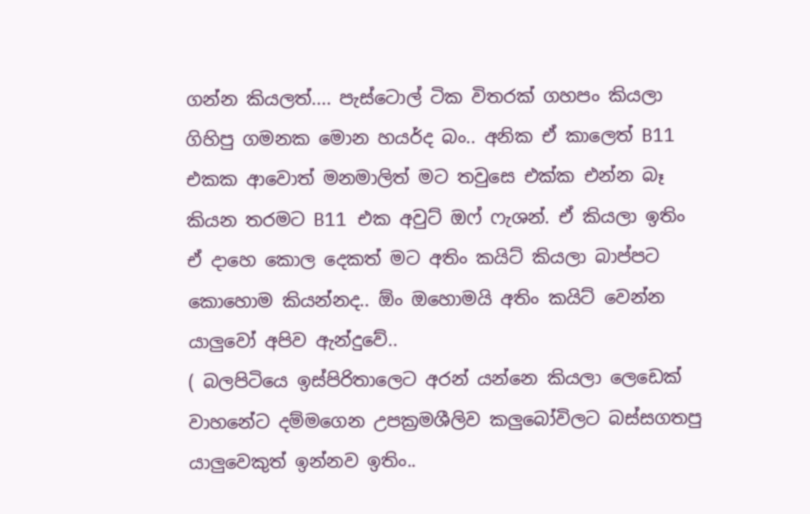ගන්න කියලත්.... පැස්ටොල් ටික විතරක් ගහපං කියලා ගිහිපු ගමනක මොන හයර්ද බං.. අනික ඒ කාලෙත් B11 එකක ආවොත් මනමාලිත් මට තවුසෙ එක්ක එන්න බෑ කියන තරමට B11 එක අවුට් ඔෆ් ෆැශන්. ඒ කියලා ඉතිං ඒ දාහෙ කොල දෙකත් මට අතිං කයිට් කියලා බාප්පට කොහොම කියන්නද.. ඕං ඔහොමයි අතිං කයිට් වෙන්න යාලුවෝ අපිව ඇන්දුවේ..
( බලපිටියෙ ඉස්පිරිතාලෙට අරන් යන්නෙ කියලා ලෙඩෙක් වාහනේට දම්මගෙන උපක්‍රමශීලිව කලුබෝවිලට බස්සගතපු යාලුවෙකුත් ඉන්නව ඉතිං..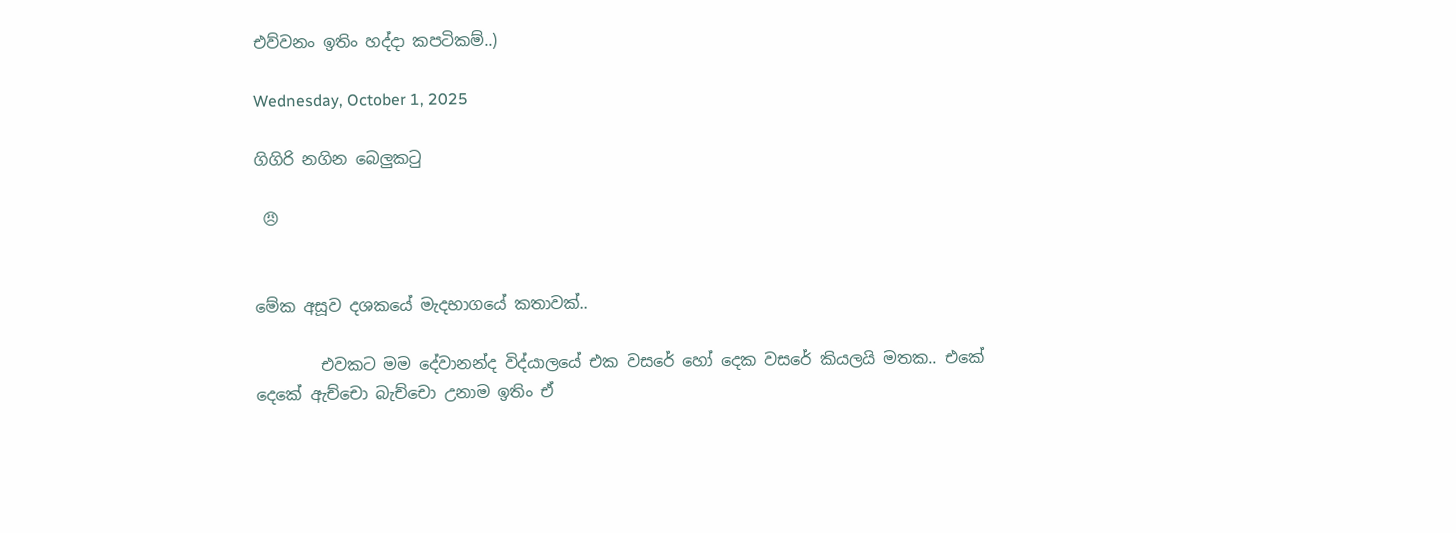එව්වනං ඉතිං හද්දා කපටිකම්..)

Wednesday, October 1, 2025

ගිගිරි නගින බෙලුකටු

 😠


මේක අසූව දශකයේ මැදභාගයේ කතාවක්..

        එවකට මම දේවානන්ද විද්යාලයේ එක වසරේ හෝ දෙක වසරේ කියලයි මතක.. එකේ දෙකේ ඇච්චො බැච්චො උනාම ඉතිං ඒ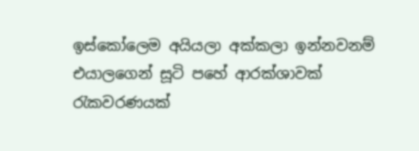ඉස්කෝලෙම අයියලා අක්කලා ඉන්නවනම් එයාලගෙන් සූටි පහේ ආරක්ශාවක් රැකවරණයක්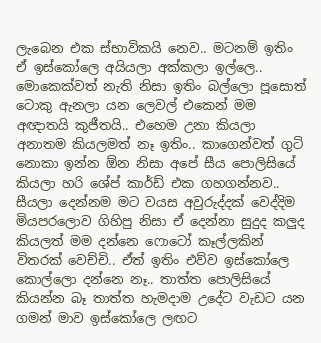ලැබෙන එක ස්භාවිකයි නෙව.. මටනම් ඉතිං ඒ ඉස්කෝලෙ අයියලා අක්කලා ඉල්ලෙ.. මොකෙක්වත් නැති නිසා ඉතිං බල්ලො පූසොත් ටොකු ඇනලා යන ලෙවල් එකෙන් මම අඥාතයි කුජීතයි.. එහෙම උනා කියලා අනාතම කියලමත් නෑ ඉතිං.. කාගෙන්වත් ගුටි නොකා ඉන්න ඕන නිසා අපේ සීය පොලිසියේ කියලා හරි ශේප් කාර්ඩ් එක ගහගන්නව.. සීයලා දෙන්නම මට වයස අවුරුද්දක් වෙද්දිම මියපරලොව ගිහිපු නිසා ඒ දෙන්නා සුදුද කලුද කියලත් මම දන්නෙ ෆොටෝ කෑල්ලකින් විතරක් වෙච්චි.. ඒත් ඉතිං එව්ව ඉස්කෝලෙ කොල්ලො දන්නෙ නෑ.. තාත්ත පොලිසියේ කියන්න බෑ තාත්ත හැමදාම උදේට වැඩට යන ගමන් මාව ඉස්කෝලෙ ලඟට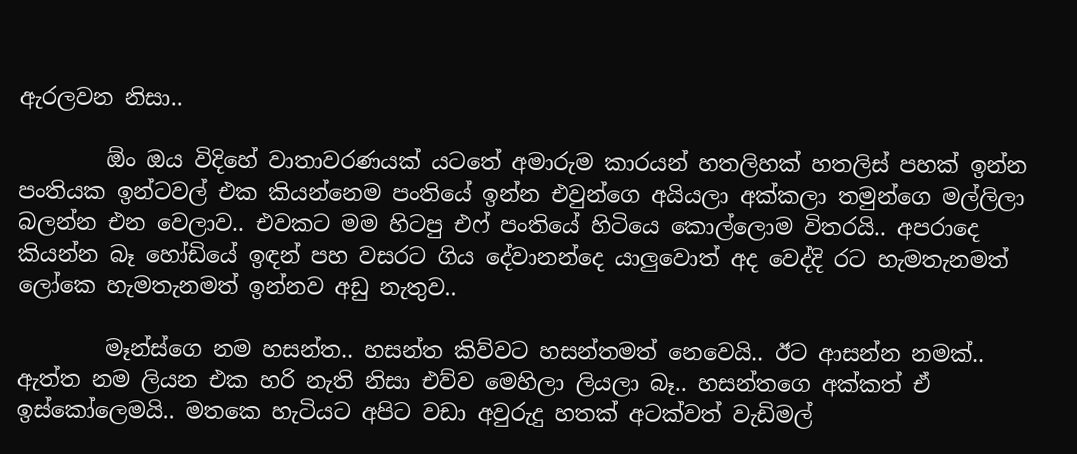ඇරලවන නිසා..

        ඕං ඔය විදිහේ වාතාවරණයක් යටතේ අමාරුම කාරයන් හතලිහක් හතලිස් පහක් ඉන්න පංතියක ඉන්ටවල් එක කියන්නෙම පංතියේ ඉන්න එවුන්ගෙ අයියලා අක්කලා තමුන්ගෙ මල්ලිලා බලන්න එන වෙලාව.. එවකට මම හිටපු එෆ් පංතියේ හිටියෙ කොල්ලොම විතරයි.. අපරාදෙ කියන්න බෑ හෝඩියේ ඉඳන් පහ වසරට ගිය දේවානන්දෙ යාලුවොත් අද වෙද්දි රට හැමතැනමත් ලෝකෙ හැමතැනමත් ඉන්නව අඩු නැතුව..

        මෑන්ස්ගෙ නම හසන්ත.. හසන්ත කිව්වට හසන්තමත් නෙවෙයි.. ඊට ආසන්න නමක්.. ඇත්ත නම ලියන එක හරි නැති නිසා එව්ව මෙහිලා ලියලා බෑ.. හසන්තගෙ අක්කත් ඒ ඉස්කෝලෙමයි.. මතකෙ හැටියට අපිට වඩා අවුරුදු හතක් අටක්වත් වැඩිමල්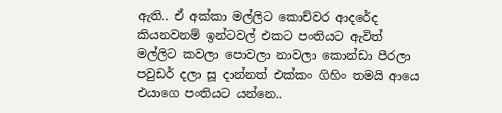ඇති.. ඒ අක්කා මල්ලිට කොච්වර ආදරේද කියනවනම් ඉන්ටවල් එකට පංතියට ඇවිත් මල්ලිට කවලා පොවලා නාවලා කොන්ඩා පීරලා පවුඩර් දලා සූ දාන්නත් එක්කං ගිහිං තමයි ආයෙ එයාගෙ පංතියට යන්නෙ..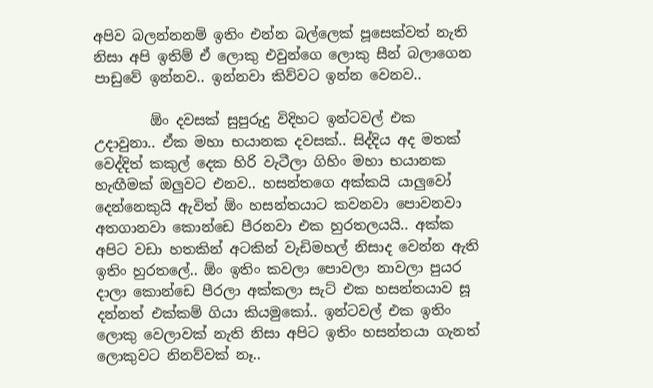අපිව බලන්නනම් ඉතිං එන්න බල්ලෙක් පූසෙක්වත් නැති නිසා අපි ඉතිම් ඒ ලොකු එවුන්ගෙ ලොකු සීන් බලාගෙන පාඩුවේ ඉන්නව.. ඉන්නවා කිව්වට ඉන්න වෙනව..

        ඕං දවසක් සුපුරුදු විදිහට ඉන්ටවල් එක උදාවුනා.. ඒක මහා භයානක දවසක්.. සිද්දිය අද මතක් වෙද්දිත් කකුල් දෙක හිරි වැටීලා ගිහිං මහා භයානක හැඟීමක් ඔලුවට එනව.. හසන්තගෙ අක්කයි යාලුවෝ දෙන්නෙකුයි ඇවිත් ඕං හසන්තයාට කවනවා පොවනවා අතගානවා කොන්ඩෙ පීරනවා එක හුරතලයයි.. අක්ක අපිට වඩා හතකින් අටකින් වැඩිමහල් නිසාද වෙන්න ඇති ඉතිං හුරතලේ.. ඕං ඉතිං කවලා පොවලා නාවලා පුයර දාලා කොන්ඩෙ පීරලා අක්කලා සැට් එක හසන්තයාව සූ දන්නත් එක්කම් ගියා කියමුකෝ.. ඉන්ටවල් එක ඉතිං ලොකු වෙලාවක් නැති නිසා අපිට ඉතිං හසන්තයා ගැනත් ලොකුවට නිනව්වක් නෑ..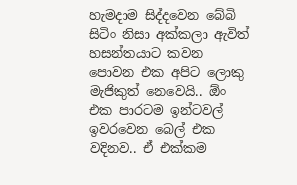හැමදාම සිද්දවෙන බේබි සිටිං නිසා අක්කලා ඇවිත් හසන්තයාට කවන පොවන එක අපිට ලොකු මැජිකුත් නෙවෙයි.. ඕං එක පාරටම ඉන්ටවල් ඉවරවෙන බෙල් එක වදිනව.. ඒ එක්කම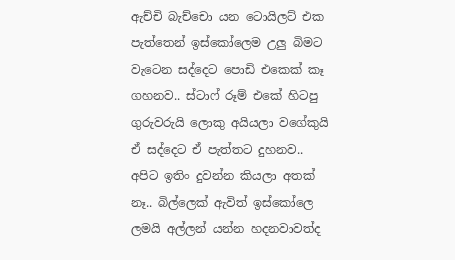ඇච්චි බැච්චො යන ටොයිලට් එක පැත්තෙන් ඉස්කෝලෙම උලු බිමට වැටෙන සද්දෙට පොඩි එකෙක් කෑ ගහනව.. ස්ටාෆ් රූම් එකේ හිටපු ගුරුවරුයි ලොකු අයියලා වගේකුයි ඒ සද්දෙට ඒ පැත්තට දුහනව.. අපිට ඉතිං දුවන්න කියලා අතක් නෑ.. බිල්ලෙක් ඇවිත් ඉස්කෝලෙ ලමයි අල්ලන් යන්න හදනවාවත්ද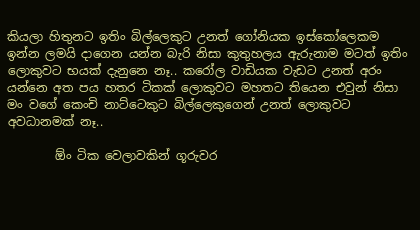කියලා හිතුනට ඉතිං බිල්ලෙකුට උනත් ගෝනියක ඉස්කෝලෙකම ඉන්න ලමයි දාගෙන යන්න බැරි නිසා කුතුහලය ඇරුනාම මටත් ඉතිං ලොකුවට භයක් දැනුනෙ නෑ.. කරෝල වාඩියක වැඩට උනත් අරං යන්නෙ අත පය හතර ටිකක් ලොකුවට මහතට තියෙන එවුන් නිසා මං වගේ කෙංචි නාට්ටෙකුට බිල්ලෙකුගෙන් උනත් ලොකුවට අවධානමක් නෑ..

        ඕං ටික වෙලාවකින් ගූරුවර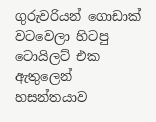ගුරුවරියන් ගොඩාක් වටවෙලා හිටපු ටොයිලට් එක ඇතුලෙන් හසන්තයාව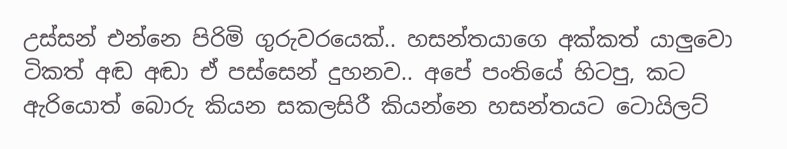උස්සන් එන්නෙ පිරිමි ගුරුවරයෙක්.. හසන්තයාගෙ අක්කත් යාලුවො ටිකත් අඬ අඬා ඒ පස්සෙන් දුහනව.. අපේ පංතියේ හිටපු, කට ඇරියොත් බොරු කියන සකලසිරී කියන්නෙ හසන්තයට ටොයිලට්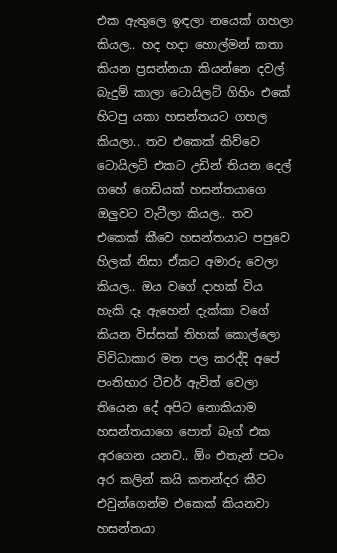එක ඇතුලෙ ඉඳලා නයෙක් ගහලා කියල.. හද හදා හොල්මන් කතා කියන ප්‍රසන්නයා කියන්නෙ දවල් බැදුම් කාලා ටොයිලට් ගිහිං එකේ හිටපු යකා හසන්තයට ගහල කියලා.. තව එකෙක් කිව්වෙ ටොයිලට් එකට උඩින් තියන දෙල් ගහේ ගෙඩියක් හසන්තයාගෙ ඔලුවට වැටීලා කියල.. තව එකෙක් කීවෙ හසන්තයාට පපුවෙ හිලක් නිසා ඒකට අමාරු වෙලා කියල.. ඔය වගේ දාහක් විය හැකි දෑ ඇහෙන් දැක්කා වගේ කියන විස්සක් තිහක් කොල්ලො විවිධාකාර මත පල කරද්දි අපේ පංතිභාර ටීචර් ඇවිත් වෙලා තියෙන දේ අපිට නොකියාම හසන්තයාගෙ පොත් බෑග් එක අරගෙන යනව.. ඕං එතැන් පටං අර කලින් කයි කතන්දර කීව එවුන්ගෙන්ම එකෙක් කියනවා හසන්තයා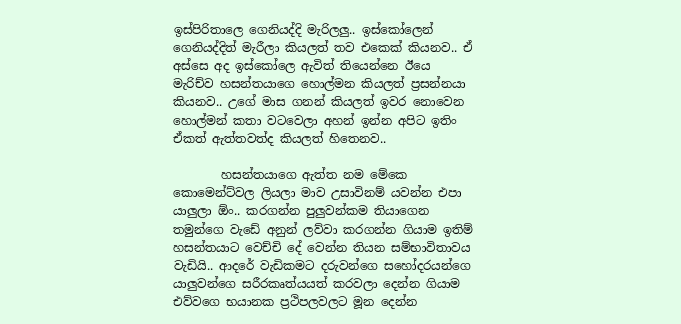ඉස්පිරිතාලෙ ගෙනියද්දි මැරිලලු.. ඉස්කෝලෙන් ගෙනියද්දිත් මැරීලා කියලත් තව එකෙක් කියනව.. ඒ අස්සෙ අද ඉස්කෝලෙ ඇවිත් තියෙන්නෙ ඊයෙ මැරිච්ව හසන්තයාගෙ හොල්මන කියලත් ප්‍රසන්නයා කියනව.. උගේ මාස ගනන් කියලත් ඉවර නොවෙන හොල්මන් කතා වටවෙලා අහන් ඉන්න අපිට ඉතිං ඒකත් ඇත්තවත්ද කියලත් හිතෙනව..

        හසන්තයාගෙ ඇත්ත නම මේකෙ කොමෙන්ට්වල ලියලා මාව උසාවිනම් යවන්න එපා යාලුලා ඕං.. කරගන්න පුලුවන්කම තියාගෙන තමුන්ගෙ වැඩේ අනුන් ලව්වා කරගන්න ගියාම ඉතිම් හසන්තයාට වෙච්චි දේ වෙන්න තියන සම්භාවිතාවය වැඩියි.. ආදරේ වැඩිකමට දරුවන්ගෙ සහෝදරයන්ගෙ යාලුවන්ගෙ සරීරකෘත්යයත් කරවලා දෙන්න ගියාම එව්වගෙ භයානක ප්‍රථිපලවලට මූන දෙන්න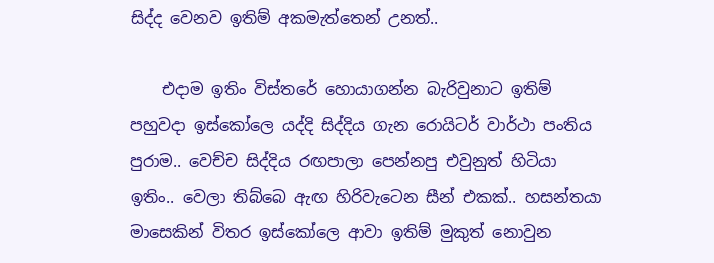සිද්ද වෙනව ඉතිම් අකමැත්තෙන් උනත්..

    එදාම ඉතිං විස්තරේ හොයාගන්න බැරිවුනාට ඉතිම් පහුවදා ඉස්කෝලෙ යද්දි සිද්දිය ගැන රොයිටර් වාර්ථා පංතිය පුරාම.. වෙච්ච සිද්දිය රඟපාලා පෙන්නපු එවුනුත් හිටියා ඉතිං.. වෙලා තිබ්බෙ ඇඟ හිරිවැටෙන සීන් එකක්.. හසන්තයා මාසෙකින් විතර ඉස්කෝලෙ ආවා ඉතිම් මුකුත් නොවුන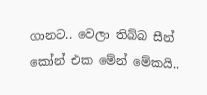ගානට.. වෙලා තිබ්බ සීන් කෝන් එක මේන් මේකයි..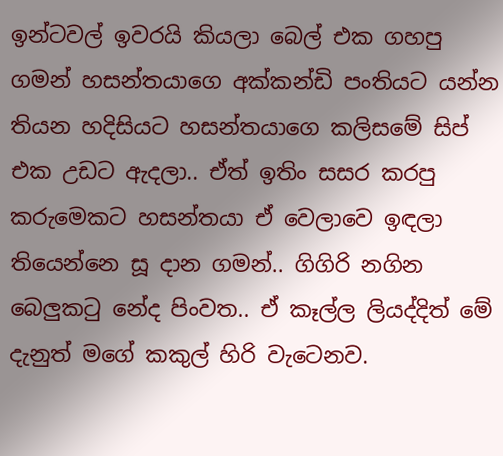ඉන්ටවල් ඉවරයි කියලා බෙල් එක ගහපු ගමන් හසන්තයාගෙ අක්කන්ඩි පංතියට යන්න තියන හදිසියට හසන්තයාගෙ කලිසමේ සිප් එක උඩට ඇදලා.. ඒත් ඉතිං සසර කරපු කරුමෙකට හසන්තයා ඒ වෙලාවෙ ඉඳලා තියෙන්නෙ සූ දාන ගමන්.. ගිගිරි නගින බෙලුකටු නේද පිංවත.. ඒ කෑල්ල ලියද්දිත් මේ දැනුත් මගේ කකුල් හිරි වැටෙනව.